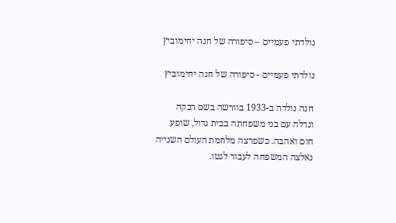נולדתי פעמיים – סיפורה של חנה יחימוביץ

נולדתי פעמיים - סיפורה של חנה יחימוביץ

חנה נולדה ב-1933 בוורשה בשם רבקה וגדלה עם בני משפחתה בבית גדול, שופע חום ואהבה. כשפרצה מלחמת העולם השנייה נאלצה המשפחה לעבור לגטו.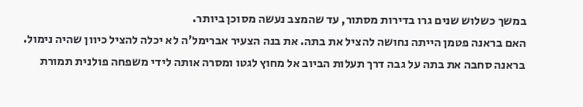במשך כשלוש שנים גרו בדירות מסתור, עד שהמצב נעשה מסוכן ביותר.
האם בראנה פטמן הייתה נחושה להציל את בתה. את בנה הצעיר אברימל'ה לא יכלה להציל כיוון שהיה נימול. בראנה סחבה את בתה על גבה דרך תעלות הביוב אל מחוץ לגטו ומסרה אותה לידי משפחה פולנית תמורת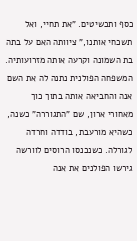כסף ותכשיטים. "את תחיי, ואל תשכחי אותנו," ציוותה האם על בתה בת השמונה וקרעה אותה מזרועותיה.
המשפחה הפולנית נתנה לה את השם אנה והחביאה אותה בתוך כוך מאחורי ארון, שם "התגוררה" כשנה, כשהיא מורעבת, בודדה וחרדה לגורלה. כשנכנסו הרוסים לוורשה גירשו הפולנים את אנה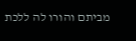מביתם והורו לה ללכת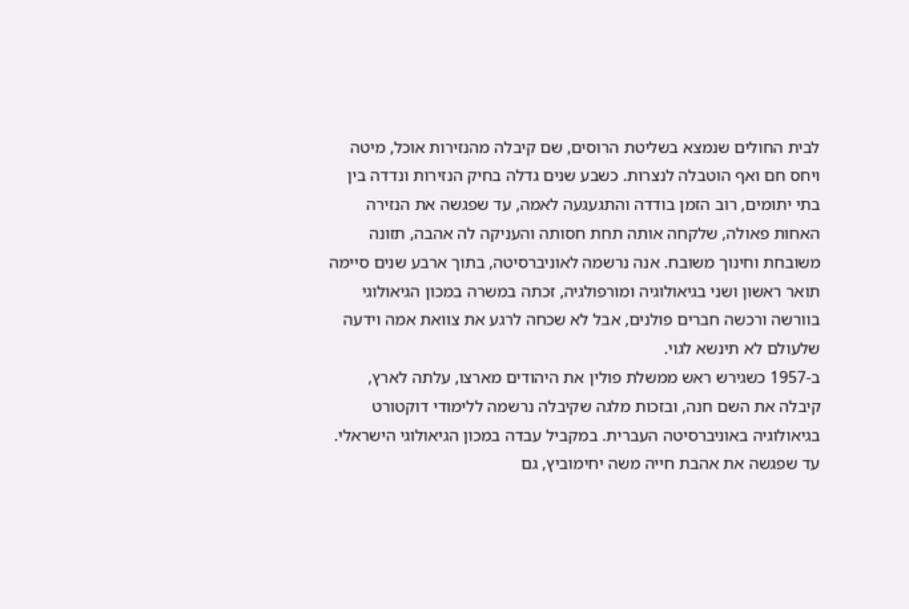לבית החולים שנמצא בשליטת הרוסים, שם קיבלה מהנזירות אוכל, מיטה ויחס חם ואף הוטבלה לנצרות. כשבע שנים גדלה בחיק הנזירות ונדדה בין בתי יתומים, רוב הזמן בודדה והתגעגעה לאמה, עד שפגשה את הנזירה האחות פאולה, שלקחה אותה תחת חסותה והעניקה לה אהבה, תזונה משובחת וחינוך משובח. אנה נרשמה לאוניברסיטה, בתוך ארבע שנים סיימה תואר ראשון ושני בגיאולוגיה ומורפולגיה, זכתה במשרה במכון הגיאולוגי בוורשה ורכשה חברים פולנים, אבל לא שכחה לרגע את צוואת אמה וידעה שלעולם לא תינשא לגוי.
ב-1957 כשגירש ראש ממשלת פולין את היהודים מארצו, עלתה לארץ, קיבלה את השם חנה, ובזכות מלגה שקיבלה נרשמה ללימודי דוקטורט בגיאולוגיה באוניברסיטה העברית. במקביל עבדה במכון הגיאולוגי הישראלי. עד שפגשה את אהבת חייה משה יחימוביץ, גם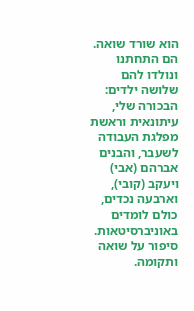הוא שורד שואה. הם התחתנו ונולדו להם שלושה ילדים: הבכורה שלי, עיתונאית וראשת מפלגת העבודה לשעבר, והבנים אברהם (אבי) ויעקב (קובי), וארבעה נכדים, כולם לומדים באוניברסיטאות. סיפור על שואה ותקומה.